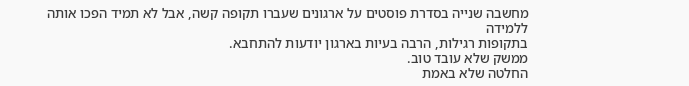מחשבה שנייה בסדרת פוסטים על ארגונים שעברו תקופה קשה, אבל לא תמיד הפכו אותה ללמידה
בתקופות רגילות, הרבה בעיות בארגון יודעות להתחבא.
ממשק שלא עובד טוב.
החלטה שלא באמת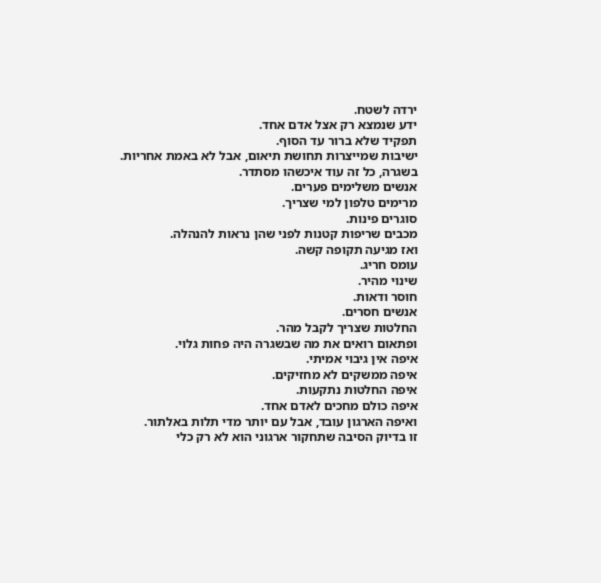ירדה לשטח.
ידע שנמצא רק אצל אדם אחד.
תפקיד שלא ברור עד הסוף.
ישיבות שמייצרות תחושת תיאום, אבל לא באמת אחריות.
בשגרה, כל זה עוד איכשהו מסתדר.
אנשים משלימים פערים.
מרימים טלפון למי שצריך.
סוגרים פינות.
מכבים שריפות קטנות לפני שהן נראות להנהלה.
ואז מגיעה תקופה קשה.
עומס חריג.
שינוי מהיר.
חוסר ודאות.
אנשים חסרים.
החלטות שצריך לקבל מהר.
ופתאום רואים את מה שבשגרה היה פחות גלוי.
איפה אין גיבוי אמיתי.
איפה ממשקים לא מחזיקים.
איפה החלטות נתקעות.
איפה כולם מחכים לאדם אחד.
ואיפה הארגון עובד, אבל עם יותר מדי תלות באלתור.
זו בדיוק הסיבה שתחקור ארגוני הוא לא רק כלי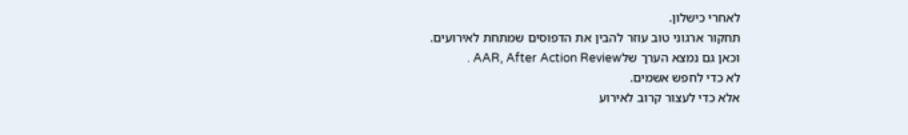לאחרי כישלון.
תחקור ארגוני טוב עוזר להבין את הדפוסים שמתחת לאירועים.
וכאן גם נמצא הערך שלAAR, After Action Review .
לא כדי לחפש אשמים.
אלא כדי לעצור קרוב לאירוע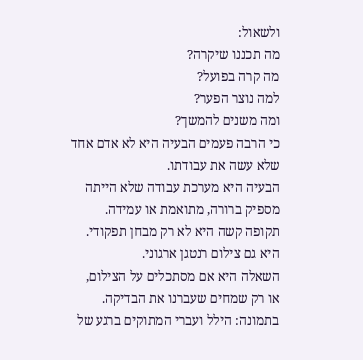ולשאול:
מה תכננו שיקרה?
מה קרה בפועל?
למה נוצר הפער?
ומה משנים להמשך?
כי הרבה פעמים הבעיה היא לא אדם אחד שלא עשה את עבודתו.
הבעיה היא מערכת עבודה שלא הייתה מספיק ברורה, מתואמת או עמידה.
תקופה קשה היא לא רק מבחן תפקודי.
היא גם צילום רנטגן ארגוני.
השאלה היא אם מסתכלים על הצילום,
או רק שמחים שעברנו את הבדיקה.
בתמונה: הילל ועברי המתוקים ברגע של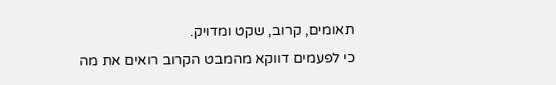תאומים, קרוב, שקט ומדויק.
כי לפעמים דווקא מהמבט הקרוב רואים את מה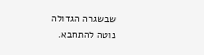שבשגרה הגדולה נוטה להתחבא.